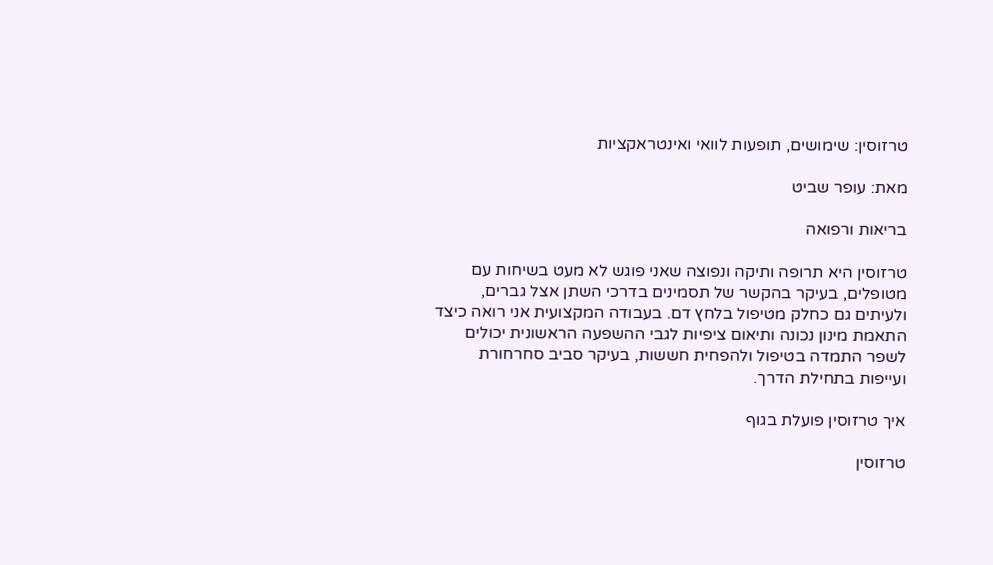טרזוסין: שימושים, תופעות לוואי ואינטראקציות

מאת: עופר שביט

בריאות ורפואה

טרזוסין היא תרופה ותיקה ונפוצה שאני פוגש לא מעט בשיחות עם מטופלים, בעיקר בהקשר של תסמינים בדרכי השתן אצל גברים, ולעיתים גם כחלק מטיפול בלחץ דם. בעבודה המקצועית אני רואה כיצד התאמת מינון נכונה ותיאום ציפיות לגבי ההשפעה הראשונית יכולים לשפר התמדה בטיפול ולהפחית חששות, בעיקר סביב סחרחורת ועייפות בתחילת הדרך.

איך טרזוסין פועלת בגוף

טרזוסין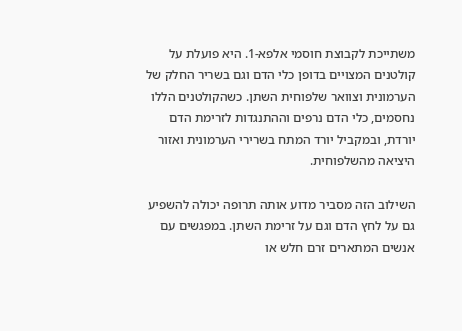משתייכת לקבוצת חוסמי אלפא-1. היא פועלת על קולטנים המצויים בדופן כלי הדם וגם בשריר החלק של הערמונית וצוואר שלפוחית השתן. כשהקולטנים הללו נחסמים, כלי הדם נרפים וההתנגדות לזרימת הדם יורדת, ובמקביל יורד המתח בשרירי הערמונית ואזור היציאה מהשלפוחית.

השילוב הזה מסביר מדוע אותה תרופה יכולה להשפיע גם על לחץ הדם וגם על זרימת השתן. במפגשים עם אנשים המתארים זרם חלש או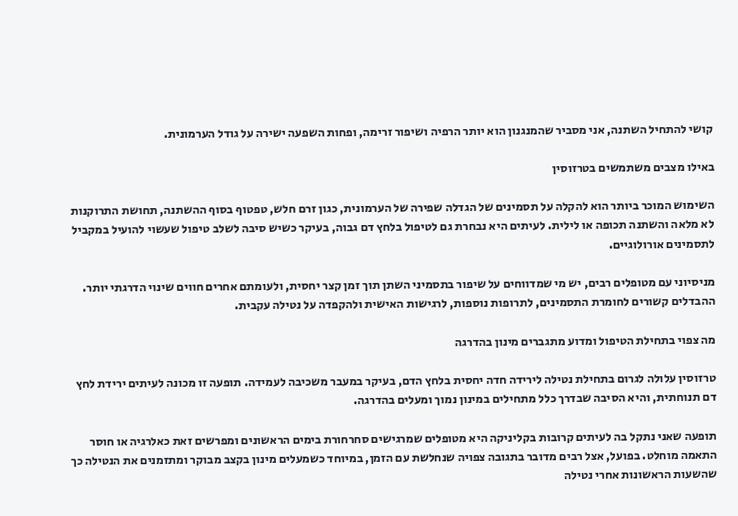קושי להתחיל השתנה, אני מסביר שהמנגנון הוא יותר הרפיה ושיפור זרימה, ופחות השפעה ישירה על גודל הערמונית.

באילו מצבים משתמשים בטרזוסין

השימוש המוכר ביותר הוא להקלה על תסמינים של הגדלה שפירה של הערמונית, כגון זרם חלש, טפטוף בסוף ההשתנה, תחושת התרוקנות לא מלאה והשתנה תכופה או לילית. לעיתים היא נבחרת גם לטיפול בלחץ דם גבוה, בעיקר כשיש סיבה לשלב טיפול שעשוי להועיל במקביל לתסמינים אורולוגיים.

מניסיוני עם מטופלים רבים, יש מי שמדווחים על שיפור בתסמיני השתן תוך זמן קצר יחסית, ולעומתם אחרים חווים שינוי הדרגתי יותר. ההבדלים קשורים לחומרת התסמינים, לתרופות נוספות, לרגישות האישית ולהקפדה על נטילה עקבית.

מה צפוי בתחילת הטיפול ומדוע מתגברים מינון בהדרגה

טרזוסין עלולה לגרום בתחילת נטילה לירידה חדה יחסית בלחץ הדם, בעיקר במעבר משכיבה לעמידה. תופעה זו מכונה לעיתים ירידת לחץ דם תנוחתית, והיא הסיבה שבדרך כלל מתחילים במינון נמוך ומעלים בהדרגה.

תופעה שאני נתקל בה לעיתים קרובות בקליניקה היא מטופלים שמרגישים סחרחורת בימים הראשונים ומפרשים זאת כאלרגיה או חוסר התאמה מוחלט. בפועל, אצל רבים מדובר בתגובה צפויה שנחלשת עם הזמן, במיוחד כשמעלים מינון בקצב מבוקר ומתזמנים את הנטילה כך שהשעות הראשונות אחרי נטילה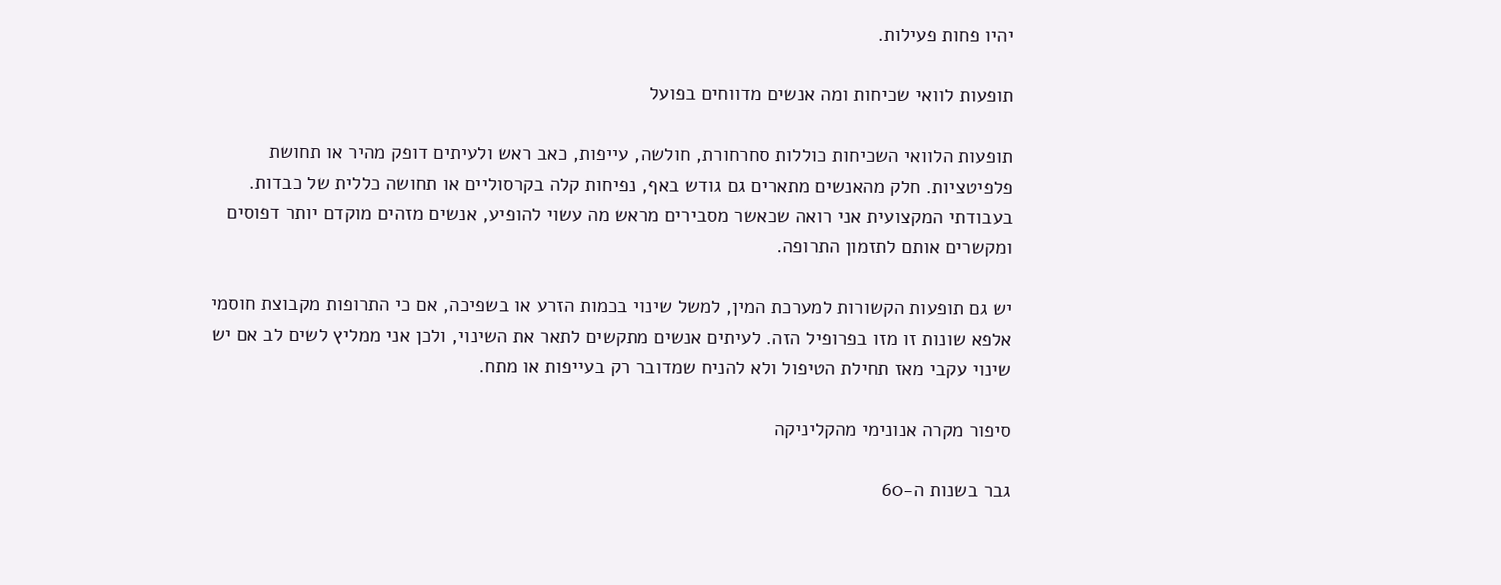יהיו פחות פעילות.

תופעות לוואי שכיחות ומה אנשים מדווחים בפועל

תופעות הלוואי השכיחות כוללות סחרחורת, חולשה, עייפות, כאב ראש ולעיתים דופק מהיר או תחושת פלפיטציות. חלק מהאנשים מתארים גם גודש באף, נפיחות קלה בקרסוליים או תחושה כללית של כבדות. בעבודתי המקצועית אני רואה שכאשר מסבירים מראש מה עשוי להופיע, אנשים מזהים מוקדם יותר דפוסים ומקשרים אותם לתזמון התרופה.

יש גם תופעות הקשורות למערכת המין, למשל שינוי בכמות הזרע או בשפיכה, אם כי התרופות מקבוצת חוסמי אלפא שונות זו מזו בפרופיל הזה. לעיתים אנשים מתקשים לתאר את השינוי, ולכן אני ממליץ לשים לב אם יש שינוי עקבי מאז תחילת הטיפול ולא להניח שמדובר רק בעייפות או מתח.

סיפור מקרה אנונימי מהקליניקה

גבר בשנות ה-60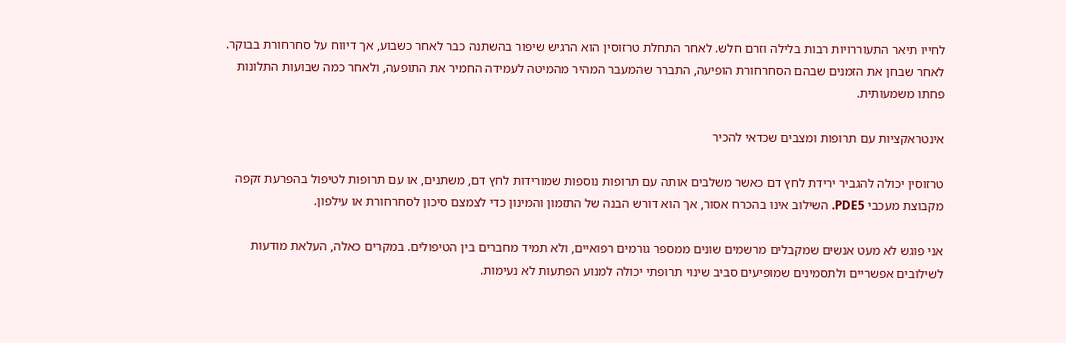לחייו תיאר התעוררויות רבות בלילה וזרם חלש. לאחר התחלת טרזוסין הוא הרגיש שיפור בהשתנה כבר לאחר כשבוע, אך דיווח על סחרחורת בבוקר. לאחר שבחן את הזמנים שבהם הסחרחורת הופיעה, התברר שהמעבר המהיר מהמיטה לעמידה החמיר את התופעה, ולאחר כמה שבועות התלונות פחתו משמעותית.

אינטראקציות עם תרופות ומצבים שכדאי להכיר

טרזוסין יכולה להגביר ירידת לחץ דם כאשר משלבים אותה עם תרופות נוספות שמורידות לחץ דם, משתנים, או עם תרופות לטיפול בהפרעת זקפה מקבוצת מעכבי PDE5. השילוב אינו בהכרח אסור, אך הוא דורש הבנה של התזמון והמינון כדי לצמצם סיכון לסחרחורת או עילפון.

אני פוגש לא מעט אנשים שמקבלים מרשמים שונים ממספר גורמים רפואיים, ולא תמיד מחברים בין הטיפולים. במקרים כאלה, העלאת מודעות לשילובים אפשריים ולתסמינים שמופיעים סביב שינוי תרופתי יכולה למנוע הפתעות לא נעימות.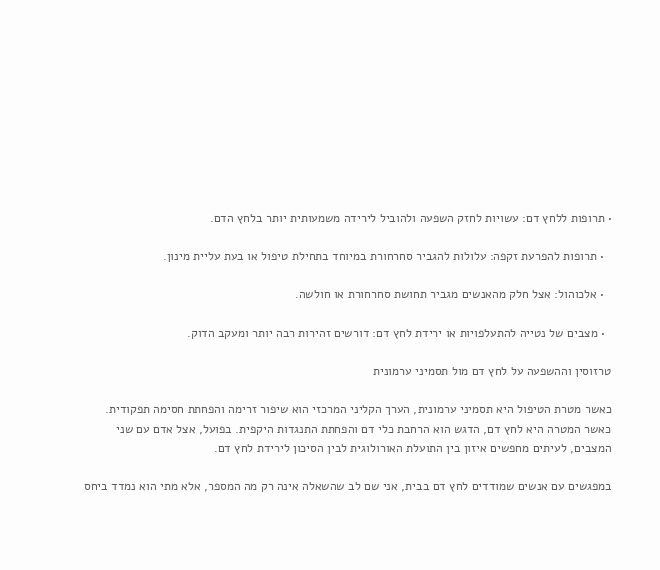• תרופות ללחץ דם: עשויות לחזק השפעה ולהוביל לירידה משמעותית יותר בלחץ הדם.

  • תרופות להפרעת זקפה: עלולות להגביר סחרחורת במיוחד בתחילת טיפול או בעת עליית מינון.

  • אלכוהול: אצל חלק מהאנשים מגביר תחושת סחרחורת או חולשה.

  • מצבים של נטייה להתעלפויות או ירידת לחץ דם: דורשים זהירות רבה יותר ומעקב הדוק.

טרזוסין וההשפעה על לחץ דם מול תסמיני ערמונית

כאשר מטרת הטיפול היא תסמיני ערמונית, הערך הקליני המרכזי הוא שיפור זרימה והפחתת חסימה תפקודית. כאשר המטרה היא לחץ דם, הדגש הוא הרחבת כלי דם והפחתת התנגדות היקפית. בפועל, אצל אדם עם שני המצבים, לעיתים מחפשים איזון בין התועלת האורולוגית לבין הסיכון לירידת לחץ דם.

במפגשים עם אנשים שמודדים לחץ דם בבית, אני שם לב שהשאלה אינה רק מה המספר, אלא מתי הוא נמדד ביחס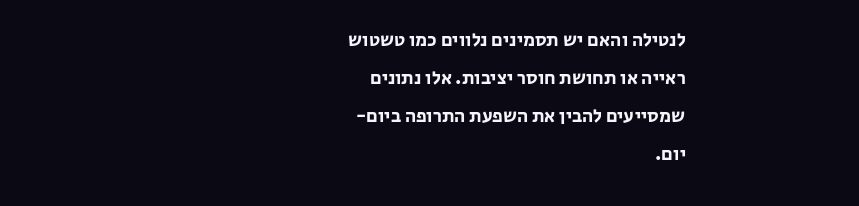לנטילה והאם יש תסמינים נלווים כמו טשטוש ראייה או תחושת חוסר יציבות. אלו נתונים שמסייעים להבין את השפעת התרופה ביום-יום.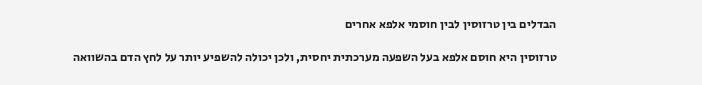הבדלים בין טרזוסין לבין חוסמי אלפא אחרים

טרזוסין היא חוסם אלפא בעל השפעה מערכתית יחסית, ולכן יכולה להשפיע יותר על לחץ הדם בהשוואה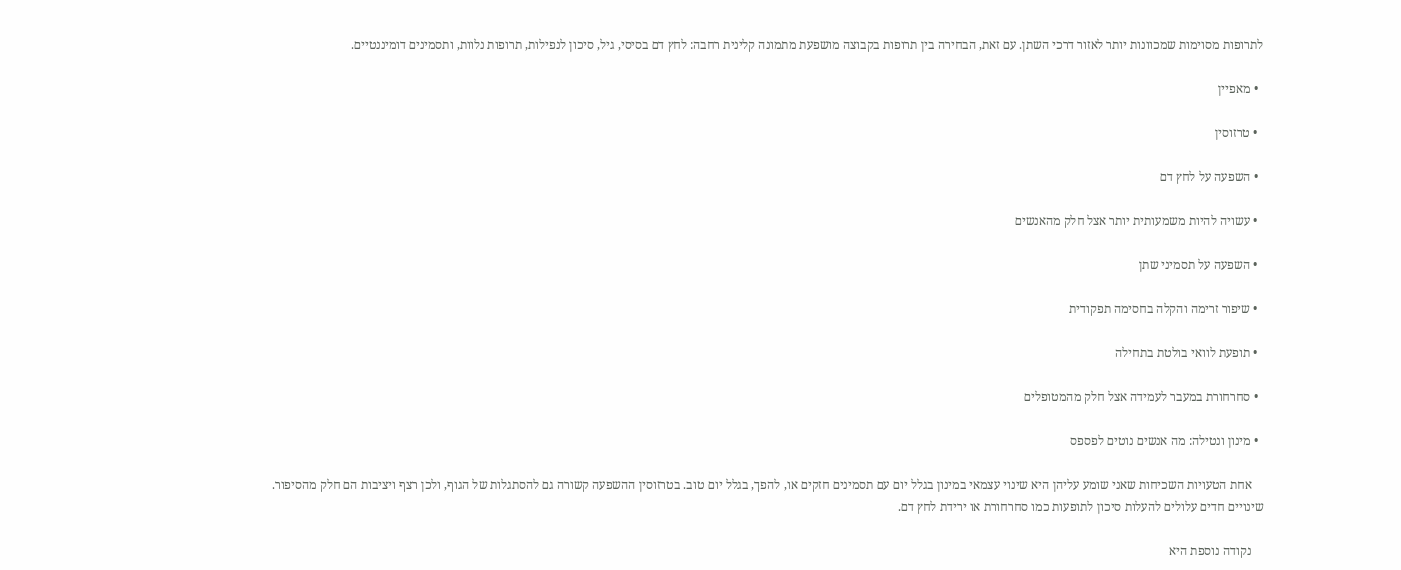לתרופות מסוימות שמכוונות יותר לאזור דרכי השתן. עם זאת, הבחירה בין תרופות בקבוצה מושפעת מתמונה קלינית רחבה: לחץ דם בסיסי, גיל, סיכון לנפילות, תרופות נלוות, ותסמינים דומיננטיים.

  • מאפיין

  • טרזוסין

  • השפעה על לחץ דם

  • עשויה להיות משמעותית יותר אצל חלק מהאנשים

  • השפעה על תסמיני שתן

  • שיפור זרימה והקלה בחסימה תפקודית

  • תופעת לוואי בולטת בתחילה

  • סחרחורת במעבר לעמידה אצל חלק מהמטופלים

  • מינון ונטילה: מה אנשים נוטים לפספס

    אחת הטעויות השכיחות שאני שומע עליהן היא שינוי עצמאי במינון בגלל יום עם תסמינים חזקים או, להפך, בגלל יום טוב. בטרזוסין ההשפעה קשורה גם להסתגלות של הגוף, ולכן רצף ויציבות הם חלק מהסיפור. שינויים חדים עלולים להעלות סיכון לתופעות כמו סחרחורת או ירידת לחץ דם.

    נקודה נוספת היא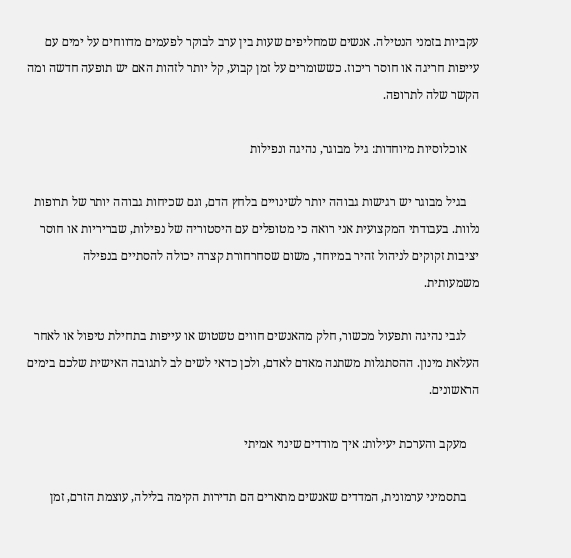עקביות בזמני הנטילה. אנשים שמחליפים שעות בין ערב לבוקר לפעמים מדווחים על ימים עם עייפות חריגה או חוסר ריכוז. כששומרים על זמן קבוע, קל יותר לזהות האם יש תופעה חדשה ומה הקשר שלה לתרופה.

    אוכלוסיות מיוחדות: גיל מבוגר, נהיגה ונפילות

    בגיל מבוגר יש רגישות גבוהה יותר לשינויים בלחץ הדם, וגם שכיחות גבוהה יותר של תרופות נלוות. בעבודתי המקצועית אני רואה כי מטופלים עם היסטוריה של נפילות, שבריריות או חוסר יציבות זקוקים לניהול זהיר במיוחד, משום שסחרחורת קצרה יכולה להסתיים בנפילה משמעותית.

    לגבי נהיגה ותפעול מכשור, חלק מהאנשים חווים טשטוש או עייפות בתחילת טיפול או לאחר העלאת מינון. ההסתגלות משתנה מאדם לאדם, ולכן כדאי לשים לב לתגובה האישית שלכם בימים הראשונים.

    מעקב והערכת יעילות: איך מודדים שינוי אמיתי

    בתסמיני ערמונית, המדדים שאנשים מתארים הם תדירות הקימה בלילה, עוצמת הזרם, זמן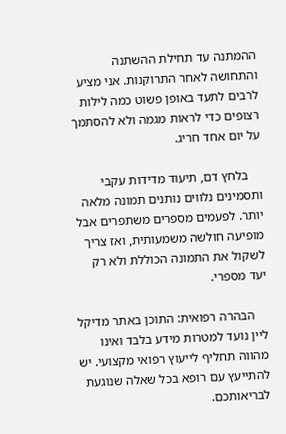ההמתנה עד תחילת ההשתנה והתחושה לאחר התרוקנות. אני מציע לרבים לתעד באופן פשוט כמה לילות רצופים כדי לראות מגמה ולא להסתמך על יום אחד חריג.

    בלחץ דם, תיעוד מדידות עקבי ותסמינים נלווים נותנים תמונה מלאה יותר. לפעמים מספרים משתפרים אבל מופיעה חולשה משמעותית, ואז צריך לשקול את התמונה הכוללת ולא רק יעד מספרי.

    הבהרה רפואית: התוכן באתר מדיקל ליין נועד למטרות מידע בלבד ואינו מהווה תחליף לייעוץ רפואי מקצועי. יש להתייעץ עם רופא בכל שאלה שנוגעת לבריאותכם.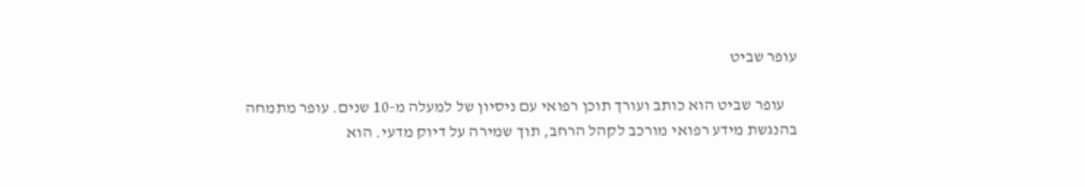עופר שביט

    עופר שביט הוא כותב ועורך תוכן רפואי עם ניסיון של למעלה מ-10 שנים. עופר מתמחה בהנגשת מידע רפואי מורכב לקהל הרחב, תוך שמירה על דיוק מדעי. הוא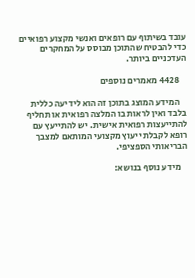עובד בשיתוף עם רופאים ואנשי מקצוע רפואיים כדי להבטיח שהתוכן מבוסס על המחקרים העדכניים ביותר.

    4428 מאמרים נוספים

    המידע המוצג בתוכן זה הוא לידיעה כללית בלבד ואין לראות בו המלצה רפואית או תחליף להתייעצות רפואית אישית. יש להתייעץ עם רופא לקבלת ייעוץ מקצועי המותאם למצבך הבריאותי הספציפי.

    מידע נוסף בנושא: